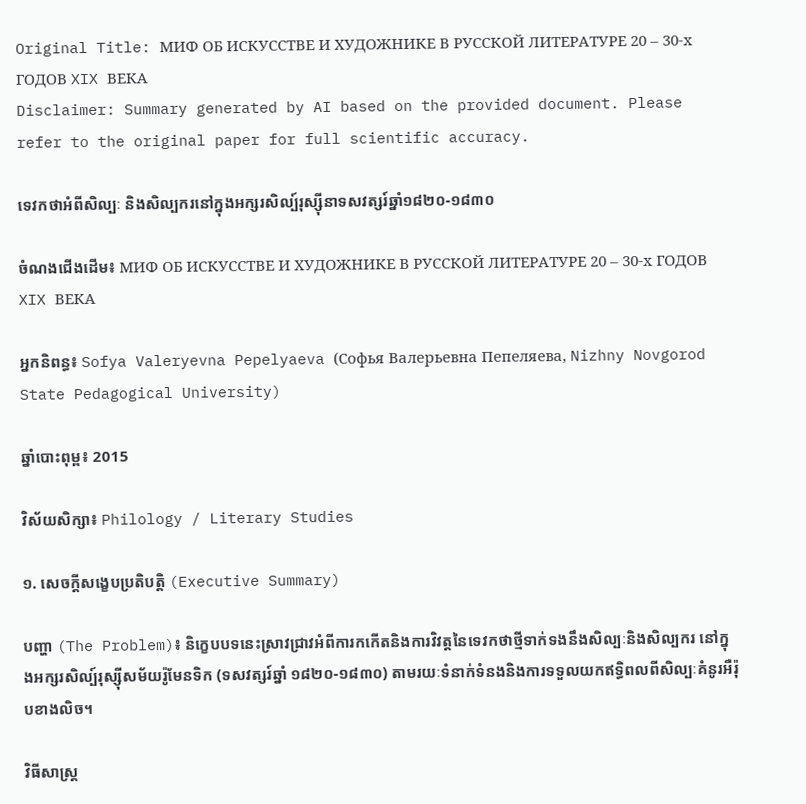Original Title: МИФ ОБ ИСКУССТВЕ И ХУДОЖНИКЕ В РУССКОЙ ЛИТЕРАТУРЕ 20 – 30-х ГОДОВ XIX ВЕКА
Disclaimer: Summary generated by AI based on the provided document. Please refer to the original paper for full scientific accuracy.

ទេវកថាអំពីសិល្បៈ និងសិល្បករនៅក្នុងអក្សរសិល្ប៍រុស្ស៊ីនាទសវត្សរ៍ឆ្នាំ១៨២០-១៨៣០

ចំណងជើងដើម៖ МИФ ОБ ИСКУССТВЕ И ХУДОЖНИКЕ В РУССКОЙ ЛИТЕРАТУРЕ 20 – 30-х ГОДОВ XIX ВЕКА

អ្នកនិពន្ធ៖ Sofya Valeryevna Pepelyaeva (Софья Валерьевна Пепеляева, Nizhny Novgorod State Pedagogical University)

ឆ្នាំបោះពុម្ព៖ 2015

វិស័យសិក្សា៖ Philology / Literary Studies

១. សេចក្តីសង្ខេបប្រតិបត្តិ (Executive Summary)

បញ្ហា (The Problem)៖ និក្ខេបបទនេះស្រាវជ្រាវអំពីការកកើតនិងការវិវត្តនៃទេវកថាថ្មីទាក់ទងនឹងសិល្បៈនិងសិល្បករ នៅក្នុងអក្សរសិល្ប៍រុស្ស៊ីសម័យរ៉ូមែនទិក (ទសវត្សរ៍ឆ្នាំ ១៨២០-១៨៣០) តាមរយៈទំនាក់ទំនងនិងការទទួលយកឥទ្ធិពលពីសិល្បៈគំនូរអឺរ៉ុបខាងលិច។

វិធីសាស្ត្រ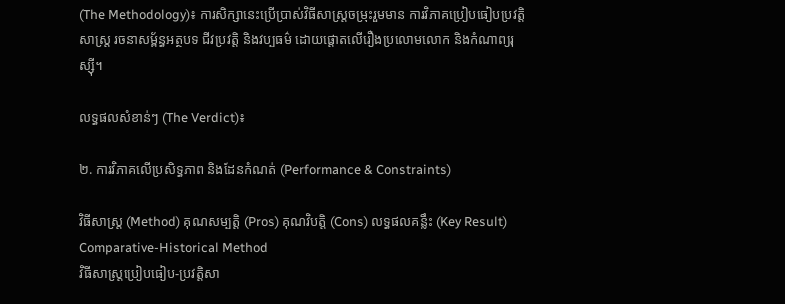(The Methodology)៖ ការសិក្សានេះប្រើប្រាស់វិធីសាស្ត្រចម្រុះរួមមាន ការវិភាគប្រៀបធៀបប្រវត្តិសាស្ត្រ រចនាសម្ព័ន្ធអត្ថបទ ជីវប្រវត្តិ និងវប្បធម៌ ដោយផ្ដោតលើរឿងប្រលោមលោក និងកំណាព្យរុស្ស៊ី។

លទ្ធផលសំខាន់ៗ (The Verdict)៖

២. ការវិភាគលើប្រសិទ្ធភាព និងដែនកំណត់ (Performance & Constraints)

វិធីសាស្ត្រ (Method) គុណសម្បត្តិ (Pros) គុណវិបត្តិ (Cons) លទ្ធផលគន្លឹះ (Key Result)
Comparative-Historical Method
វិធីសាស្ត្រប្រៀបធៀប-ប្រវត្តិសា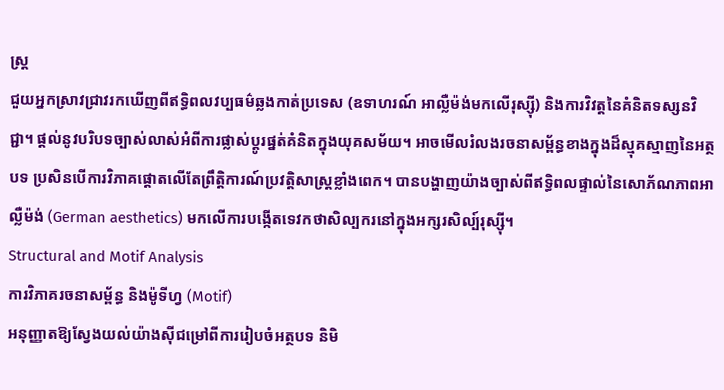ស្ត្រ
ជួយអ្នកស្រាវជ្រាវរកឃើញពីឥទ្ធិពលវប្បធម៌ឆ្លងកាត់ប្រទេស (ឧទាហរណ៍ អាល្លឺម៉ង់មកលើរុស្ស៊ី) និងការវិវត្តនៃគំនិតទស្សនវិជ្ជា។ ផ្តល់នូវបរិបទច្បាស់លាស់អំពីការផ្លាស់ប្តូរផ្នត់គំនិតក្នុងយុគសម័យ។ អាចមើលរំលងរចនាសម្ព័ន្ធខាងក្នុងដ៏ស្មុគស្មាញនៃអត្ថបទ ប្រសិនបើការវិភាគផ្ដោតលើតែព្រឹត្តិការណ៍ប្រវត្តិសាស្ត្រខ្លាំងពេក។ បានបង្ហាញយ៉ាងច្បាស់ពីឥទ្ធិពលផ្ទាល់នៃសោភ័ណភាពអាល្លឺម៉ង់ (German aesthetics) មកលើការបង្កើតទេវកថាសិល្បករនៅក្នុងអក្សរសិល្ប៍រុស្ស៊ី។
Structural and Motif Analysis
ការវិភាគរចនាសម្ព័ន្ធ និងម៉ូទីហ្វ (Motif)
អនុញ្ញាតឱ្យស្វែងយល់យ៉ាងស៊ីជម្រៅពីការរៀបចំអត្ថបទ និមិ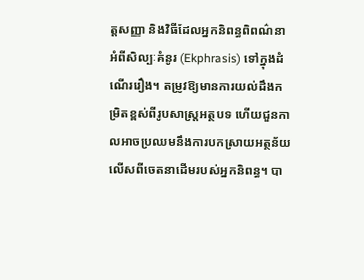ត្តសញ្ញា និងវិធីដែលអ្នកនិពន្ធពិពណ៌នាអំពីសិល្បៈគំនូរ (Ekphrasis) ទៅក្នុងដំណើររឿង។ តម្រូវឱ្យមានការយល់ដឹងកម្រិតខ្ពស់ពីរូបសាស្ត្រអត្ថបទ ហើយជួនកាលអាចប្រឈមនឹងការបកស្រាយអត្ថន័យលើសពីចេតនាដើមរបស់អ្នកនិពន្ធ។ បា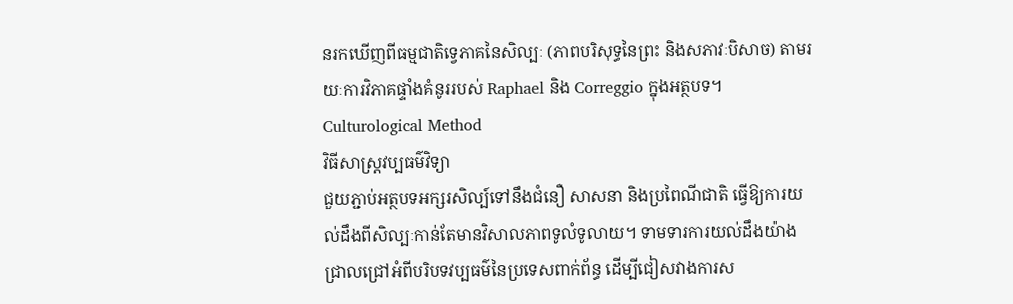នរកឃើញពីធម្មជាតិទ្វេភាគនៃសិល្បៈ (ភាពបរិសុទ្ធនៃព្រះ និងសភាវៈបិសាច) តាមរយៈការវិភាគផ្ទាំងគំនូររបស់ Raphael និង Correggio ក្នុងអត្ថបទ។
Culturological Method
វិធីសាស្ត្រវប្បធម៌វិទ្យា
ជួយភ្ជាប់អត្ថបទអក្សរសិល្ប៍ទៅនឹងជំនឿ សាសនា និងប្រពៃណីជាតិ ធ្វើឱ្យការយល់ដឹងពីសិល្បៈកាន់តែមានវិសាលភាពទូលំទូលាយ។ ទាមទារការយល់ដឹងយ៉ាងជ្រាលជ្រៅអំពីបរិបទវប្បធម៌នៃប្រទេសពាក់ព័ន្ធ ដើម្បីជៀសវាងការស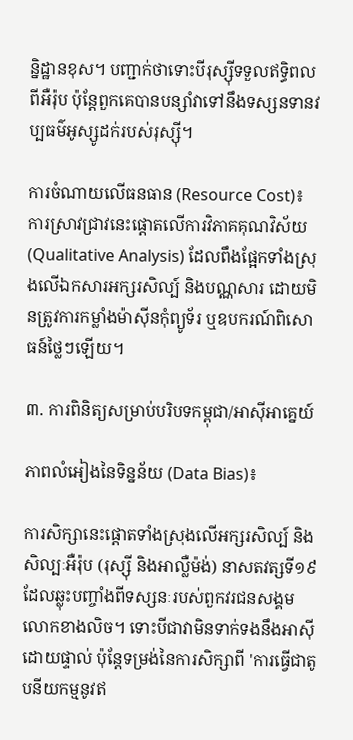ន្និដ្ឋានខុស។ បញ្ជាក់ថាទោះបីរុស្ស៊ីទទួលឥទ្ធិពលពីអឺរ៉ុប ប៉ុន្តែពួកគេបានបន្សាំវាទៅនឹងទស្សនទានវប្បធម៌អូស្សូដក់របស់រុស្ស៊ី។

ការចំណាយលើធនធាន (Resource Cost)៖ ការស្រាវជ្រាវនេះផ្ដោតលើការវិភាគគុណវិស័យ (Qualitative Analysis) ដែលពឹងផ្អែកទាំងស្រុងលើឯកសារអក្សរសិល្ប៍ និងបណ្ណសារ ដោយមិនត្រូវការកម្លាំងម៉ាស៊ីនកុំព្យូទ័រ ឬឧបករណ៍ពិសោធន៍ថ្លៃៗឡើយ។

៣. ការពិនិត្យសម្រាប់បរិបទកម្ពុជា/អាស៊ីអាគ្នេយ៍

ភាពលំអៀងនៃទិន្នន័យ (Data Bias)៖

ការសិក្សានេះផ្ដោតទាំងស្រុងលើអក្សរសិល្ប៍ និងសិល្បៈអឺរ៉ុប (រុស្ស៊ី និងអាល្លឺម៉ង់) នាសតវត្សទី១៩ ដែលឆ្លុះបញ្ចាំងពីទស្សនៈរបស់ពួកវរជនសង្គមលោកខាងលិច។ ទោះបីជាវាមិនទាក់ទងនឹងអាស៊ីដោយផ្ទាល់ ប៉ុន្តែទម្រង់នៃការសិក្សាពី 'ការធ្វើជាតូបនីយកម្មនូវឥ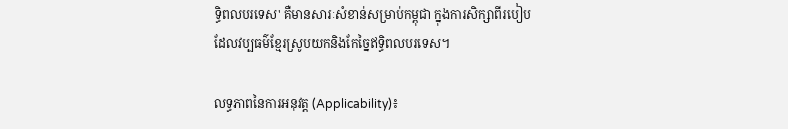ទ្ធិពលបរទេស' គឺមានសារៈសំខាន់សម្រាប់កម្ពុជា ក្នុងការសិក្សាពីរបៀបដែលវប្បធម៌ខ្មែរស្រូបយកនិងកែច្នៃឥទ្ធិពលបរទេស។

លទ្ធភាពនៃការអនុវត្ត (Applicability)៖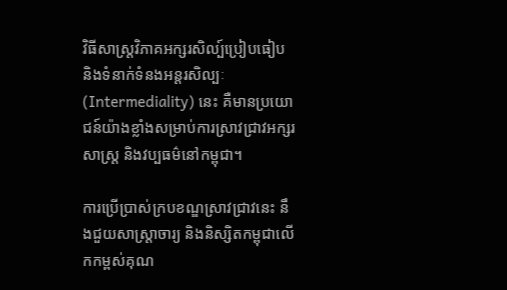វិធីសាស្ត្រវិភាគអក្សរសិល្ប៍ប្រៀបធៀប និងទំនាក់ទំនងអន្តរសិល្បៈ (Intermediality) នេះ គឺមានប្រយោជន៍យ៉ាងខ្លាំងសម្រាប់ការស្រាវជ្រាវអក្សរសាស្ត្រ និងវប្បធម៌នៅកម្ពុជា។

ការប្រើប្រាស់ក្របខណ្ឌស្រាវជ្រាវនេះ នឹងជួយសាស្ត្រាចារ្យ និងនិស្សិតកម្ពុជាលើកកម្ពស់គុណ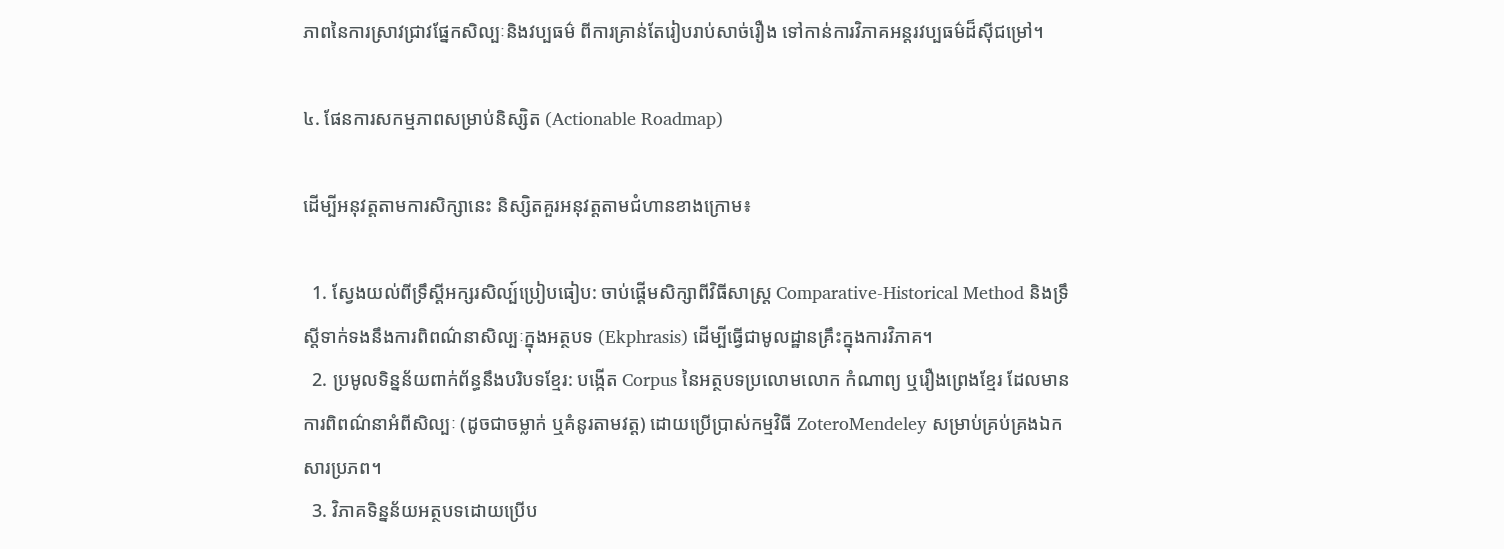ភាពនៃការស្រាវជ្រាវផ្នែកសិល្បៈនិងវប្បធម៌ ពីការគ្រាន់តែរៀបរាប់សាច់រឿង ទៅកាន់ការវិភាគអន្តរវប្បធម៌ដ៏ស៊ីជម្រៅ។

៤. ផែនការសកម្មភាពសម្រាប់និស្សិត (Actionable Roadmap)

ដើម្បីអនុវត្តតាមការសិក្សានេះ និស្សិតគួរអនុវត្តតាមជំហានខាងក្រោម៖

  1. ស្វែងយល់ពីទ្រឹស្តីអក្សរសិល្ប៍ប្រៀបធៀប: ចាប់ផ្តើមសិក្សាពីវិធីសាស្ត្រ Comparative-Historical Method និងទ្រឹស្តីទាក់ទងនឹងការពិពណ៌នាសិល្បៈក្នុងអត្ថបទ (Ekphrasis) ដើម្បីធ្វើជាមូលដ្ឋានគ្រឹះក្នុងការវិភាគ។
  2. ប្រមូលទិន្នន័យពាក់ព័ន្ធនឹងបរិបទខ្មែរ: បង្កើត Corpus នៃអត្ថបទប្រលោមលោក កំណាព្យ ឬរឿងព្រេងខ្មែរ ដែលមានការពិពណ៌នាអំពីសិល្បៈ (ដូចជាចម្លាក់ ឬគំនូរតាមវត្ត) ដោយប្រើប្រាស់កម្មវិធី ZoteroMendeley សម្រាប់គ្រប់គ្រងឯកសារប្រភព។
  3. វិភាគទិន្នន័យអត្ថបទដោយប្រើប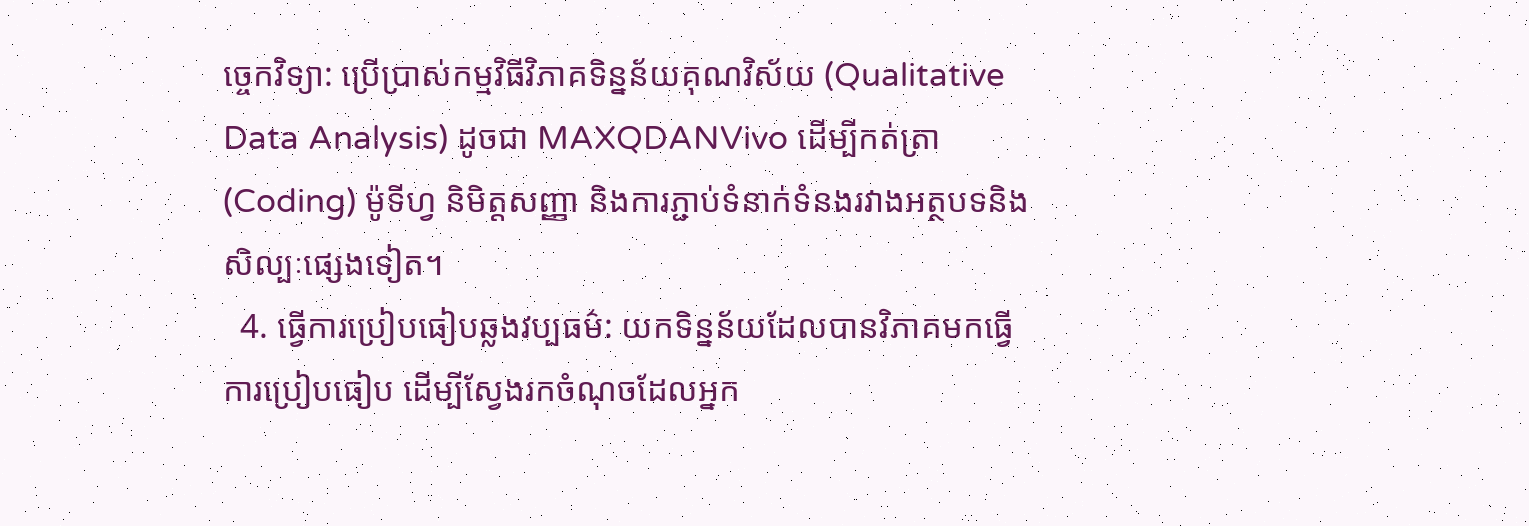ច្ចេកវិទ្យា: ប្រើប្រាស់កម្មវិធីវិភាគទិន្នន័យគុណវិស័យ (Qualitative Data Analysis) ដូចជា MAXQDANVivo ដើម្បីកត់ត្រា (Coding) ម៉ូទីហ្វ និមិត្តសញ្ញា និងការភ្ជាប់ទំនាក់ទំនងរវាងអត្ថបទនិងសិល្បៈផ្សេងទៀត។
  4. ធ្វើការប្រៀបធៀបឆ្លងវប្បធម៌: យកទិន្នន័យដែលបានវិភាគមកធ្វើការប្រៀបធៀប ដើម្បីស្វែងរកចំណុចដែលអ្នក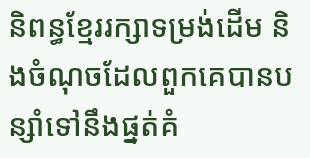និពន្ធខ្មែររក្សាទម្រង់ដើម និងចំណុចដែលពួកគេបានបន្សាំទៅនឹងផ្នត់គំ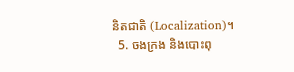និតជាតិ (Localization)។
  5. ចងក្រង និងបោះពុ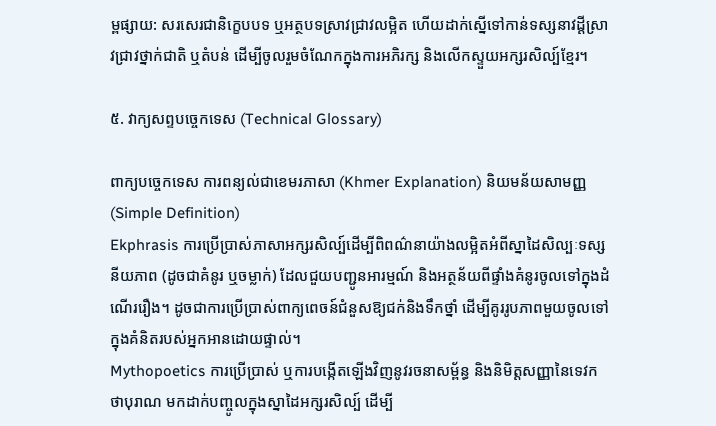ម្ពផ្សាយ: សរសេរជានិក្ខេបបទ ឬអត្ថបទស្រាវជ្រាវលម្អិត ហើយដាក់ស្នើទៅកាន់ទស្សនាវដ្តីស្រាវជ្រាវថ្នាក់ជាតិ ឬតំបន់ ដើម្បីចូលរួមចំណែកក្នុងការអភិរក្ស និងលើកស្ទួយអក្សរសិល្ប៍ខ្មែរ។

៥. វាក្យសព្ទបច្ចេកទេស (Technical Glossary)

ពាក្យបច្ចេកទេស ការពន្យល់ជាខេមរភាសា (Khmer Explanation) និយមន័យសាមញ្ញ (Simple Definition)
Ekphrasis ការប្រើប្រាស់ភាសាអក្សរសិល្ប៍ដើម្បីពិពណ៌នាយ៉ាងលម្អិតអំពីស្នាដៃសិល្បៈទស្សនីយភាព (ដូចជាគំនូរ ឬចម្លាក់) ដែលជួយបញ្ជូនអារម្មណ៍ និងអត្ថន័យពីផ្ទាំងគំនូរចូលទៅក្នុងដំណើររឿង។ ដូចជាការប្រើប្រាស់ពាក្យពេចន៍ជំនួសឱ្យជក់និងទឹកថ្នាំ ដើម្បីគូររូបភាពមួយចូលទៅក្នុងគំនិតរបស់អ្នកអានដោយផ្ទាល់។
Mythopoetics ការប្រើប្រាស់ ឬការបង្កើតឡើងវិញនូវរចនាសម្ព័ន្ធ និងនិមិត្តសញ្ញានៃទេវកថាបុរាណ មកដាក់បញ្ចូលក្នុងស្នាដៃអក្សរសិល្ប៍ ដើម្បី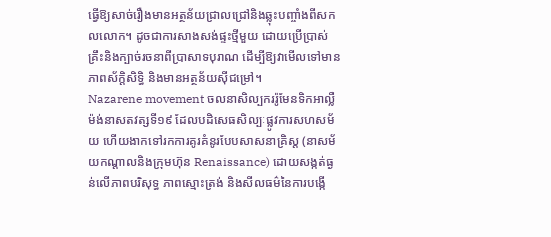ធ្វើឱ្យសាច់រឿងមានអត្ថន័យជ្រាលជ្រៅនិងឆ្លុះបញ្ចាំងពីសកលលោក។ ដូចជាការសាងសង់ផ្ទះថ្មីមួយ ដោយប្រើប្រាស់គ្រឹះនិងក្បាច់រចនាពីប្រាសាទបុរាណ ដើម្បីឱ្យវាមើលទៅមានភាពស័ក្តិសិទ្ធិ និងមានអត្ថន័យស៊ីជម្រៅ។
Nazarene movement ចលនាសិល្បកររ៉ូមែនទិកអាល្លឺម៉ង់នាសតវត្សទី១៩ ដែលបដិសេធសិល្បៈផ្លូវការសហសម័យ ហើយងាកទៅរកការគូរគំនូរបែបសាសនាគ្រិស្ត (នាសម័យកណ្តាលនិងក្រុមហ៊ុន Renaissance) ដោយសង្កត់ធ្ងន់លើភាពបរិសុទ្ធ ភាពស្មោះត្រង់ និងសីលធម៌នៃការបង្កើ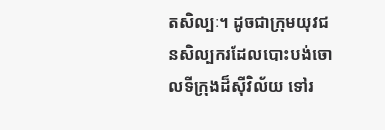តសិល្បៈ។ ដូចជាក្រុមយុវជនសិល្បករដែលបោះបង់ចោលទីក្រុងដ៏ស៊ីវិល័យ ទៅរ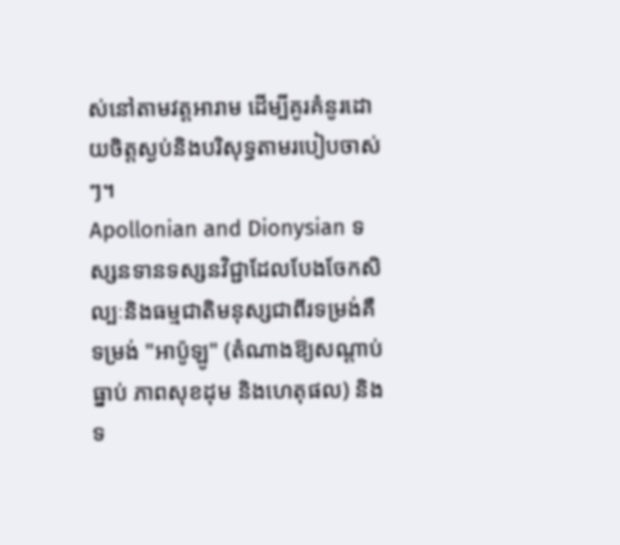ស់នៅតាមវត្តអារាម ដើម្បីគូរគំនូរដោយចិត្តស្ងប់និងបរិសុទ្ធតាមរបៀបចាស់ៗ។
Apollonian and Dionysian ទស្សនទានទស្សនវិជ្ជាដែលបែងចែកសិល្បៈនិងធម្មជាតិមនុស្សជាពីរទម្រង់គឺទម្រង់ "អាប៉ូឡូ" (តំណាងឱ្យសណ្តាប់ធ្នាប់ ភាពសុខដុម និងហេតុផល) និងទ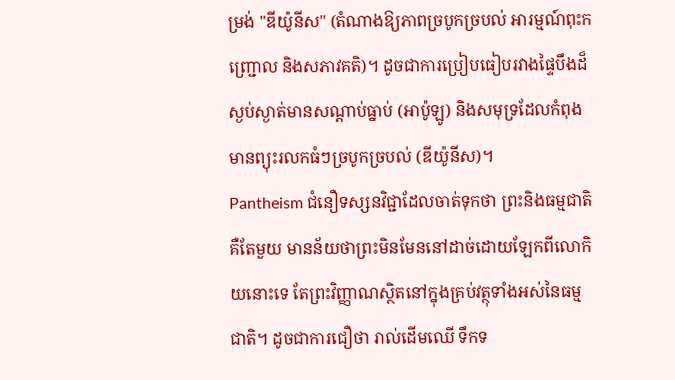ម្រង់ "ឌីយ៉ូនីស" (តំណាងឱ្យភាពច្របូកច្របល់ អារម្មណ៍ពុះកញ្ជ្រោល និងសភាវគតិ)។ ដូចជាការប្រៀបធៀបរវាងផ្ទៃបឹងដ៏ស្ងប់ស្ងាត់មានសណ្តាប់ធ្នាប់ (អាប៉ូឡូ) និងសមុទ្រដែលកំពុងមានព្យុះរលកធំៗច្របូកច្របល់ (ឌីយ៉ូនីស)។
Pantheism ជំនឿទស្សនវិជ្ជាដែលចាត់ទុកថា ព្រះនិងធម្មជាតិគឺតែមួយ មានន័យថាព្រះមិនមែននៅដាច់ដោយឡែកពីលោកិយនោះទេ តែព្រះវិញ្ញាណស្ថិតនៅក្នុងគ្រប់វត្ថុទាំងអស់នៃធម្មជាតិ។ ដូចជាការជឿថា រាល់ដើមឈើ ទឹកទ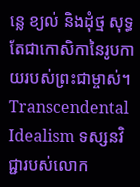ន្លេ ខ្យល់ និងដុំថ្ម សុទ្ធតែជាកោសិកានៃរូបកាយរបស់ព្រះជាម្ចាស់។
Transcendental Idealism ទស្សនវិជ្ជារបស់លោក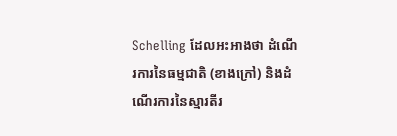Schelling ដែលអះអាងថា ដំណើរការនៃធម្មជាតិ (ខាងក្រៅ) និងដំណើរការនៃស្មារតីរ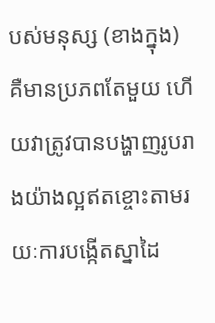បស់មនុស្ស (ខាងក្នុង) គឺមានប្រភពតែមួយ ហើយវាត្រូវបានបង្ហាញរូបរាងយ៉ាងល្អឥតខ្ចោះតាមរយៈការបង្កើតស្នាដៃ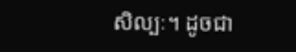សិល្បៈ។ ដូចជា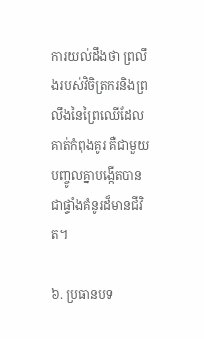ការយល់ដឹងថា ព្រលឹងរបស់វិចិត្រករនិងព្រលឹងនៃព្រៃឈើដែលគាត់កំពុងគូរ គឺជាមួយ បញ្ចូលគ្នាបង្កើតបានជាផ្ទាំងគំនូរដ៏មានជីវិត។

៦. ប្រធានបទ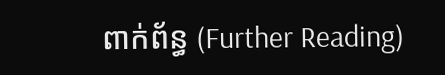ពាក់ព័ន្ធ (Further Reading)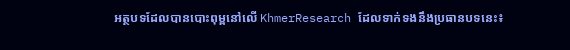អត្ថបទដែលបានបោះពុម្ពនៅលើ KhmerResearch ដែលទាក់ទងនឹងប្រធានបទនេះ៖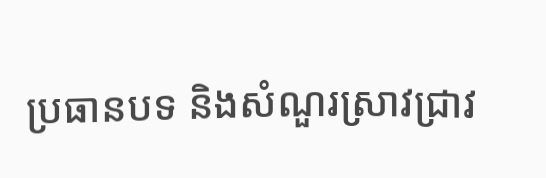ប្រធានបទ និងសំណួរស្រាវជ្រាវ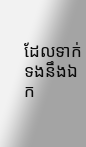ដែលទាក់ទងនឹងឯក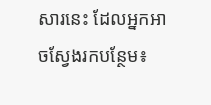សារនេះ ដែលអ្នកអាចស្វែងរកបន្ថែម៖